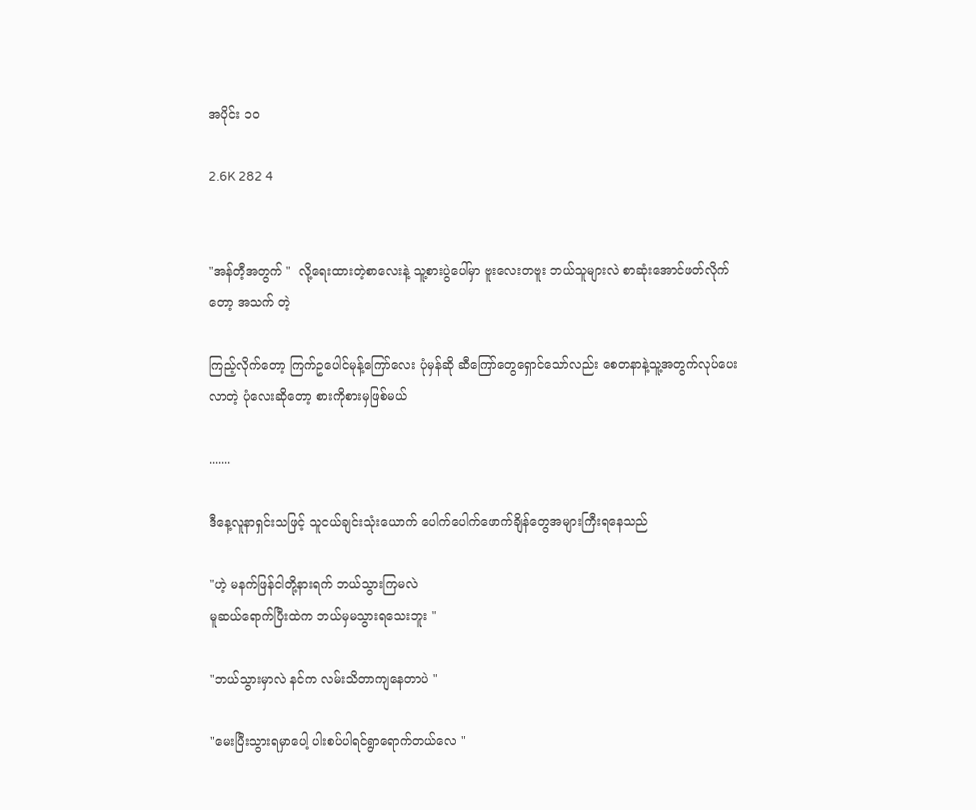အပိုင်း ၁၀

2.6K 282 4


"အန်တီ့အတွက် "  လို့ရေးထားတဲ့စာလေးနဲ့ သူ့စားပွဲပေါ်မှာ ဗူးလေးတဗူး ဘယ်သူများလဲ စာဆုံးအောင်ဖတ်လိုက်တော့ အသက် တဲ့

ကြည့်လိုက်တော့ ကြက်ဥပေါင်မုန့်ကြော်လေး ပုံမှန်ဆို ဆီကြော်တွေရှောင်သော်လည်း စေတနာနဲ့သူ့အတွက်လုပ်ပေးလာတဲ့ ပုံလေးဆိုတော့ စားကိုစားမှဖြစ်မယ်

.......

ဒီနေ့လူနာရှင်းသဖြင့် သူငယ်ချင်းသုံးယောက် ပေါက်ပေါက်ဖောက်ချိန်တွေအများကြီးရနေသည်

"ဟဲ့ မနက်ဖြန်ငါတို့နားရက် ဘယ်သွားကြမလဲ
မူဆယ်ရောက်ပြီးထဲက ဘယ်မှမသွားရသေးဘူး "

"ဘယ်သွားမှာလဲ နင်က လမ်းသိတာကျနေတာပဲ "

"မေးပြီးသွားရမှာပေါ့ ပါးစပ်ပါရင်ရွာရောက်တယ်လေ "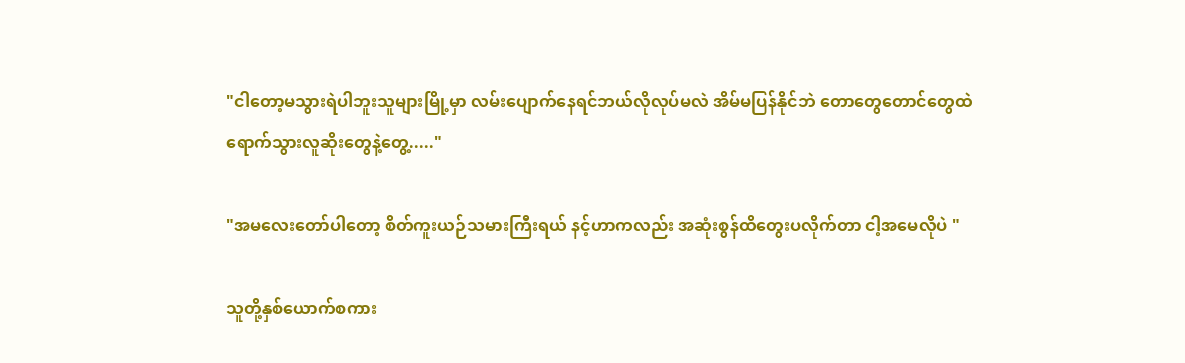"ငါတော့မသွားရဲပါဘူးသူများမြို့မှာ လမ်းပျောက်နေရင်ဘယ်လိုလုပ်မလဲ အိမ်မပြန်နိုင်ဘဲ တောတွေတောင်တွေထဲရောက်သွားလူဆိုးတွေနဲ့တွေ့....."

"အမလေးတော်ပါတော့ စိတ်ကူးယဉ်သမားကြီးရယ် နင့်ဟာကလည်း အဆုံးစွန်ထိတွေးပလိုက်တာ ငါ့‌အမေလိုပဲ "

သူတို့နှစ်ယောက်စကား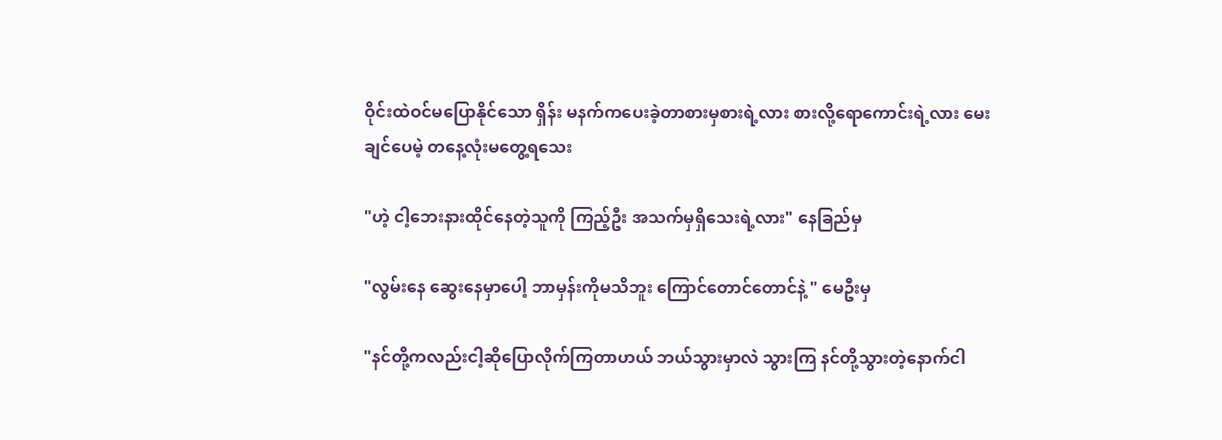ဝိုင်းထဲဝင်မပြောနိုင်သော ရှိန်း မနက်ကပေးခဲ့တာစားမှစားရဲ့လား စားလို့ရောကောင်းရဲ့လား မေးချင်ပေမဲ့ တနေ့လုံးမတွေ့ရသေး

"ဟဲ့ ငါ့ဘေးနားထိုင်နေတဲ့သူကို ကြည့်ဦး အသက်မှရှိသေးရဲ့လား" နေခြည်မှ

"လွမ်းနေ ဆွေးနေမှာပေါ့ ဘာမှန်းကိုမသိဘူး ကြောင်တောင်တောင်နဲ့ " မေဦးမှ

"နင်တို့ကလည်းငါ့ဆိုပြောလိုက်ကြတာဟယ် ဘယ်သွားမှာလဲ သွားကြ နင်တို့သွားတဲ့နောက်ငါ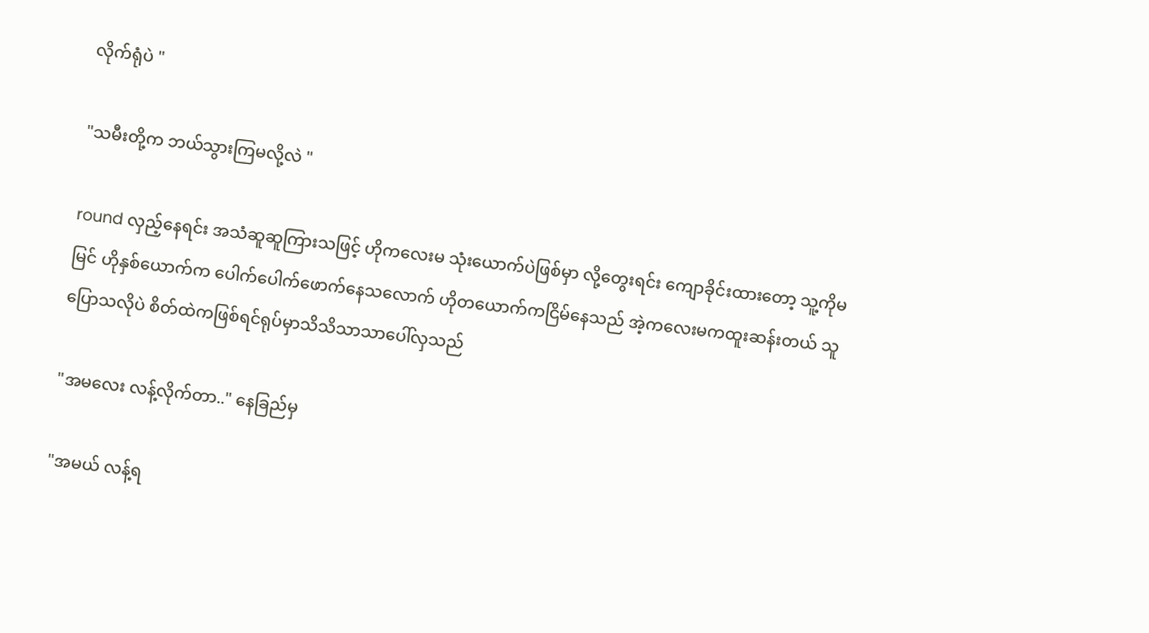လိုက်ရုံပဲ "

"သမီးတို့က ဘယ်သွားကြမလို့လဲ "

round လှည့်နေရင်း အသံဆူဆူကြားသဖြင့် ဟိုကလေးမ သုံး‌ယောက်ပဲဖြစ်မှာ လို့တွေးရင်း ကျောခိုင်းထားတော့ သူ့ကိုမမြင် ဟိုနှစ်ယောက်က ပေါက်ပေါက်ဖောက်နေသလောက် ဟိုတယောက်ကငြိမ်‌နေသည် အဲ့ကလေးမကထူးဆန်းတယ် သူပြောသလိုပဲ စိတ်ထဲကဖြစ်ရင်ရုပ်မှာသိသိသာသာပေါ်လှသည်

"အမလေး လန့်လိုက်တာ.." နေခြည်မှ

"အမယ် လန့်ရ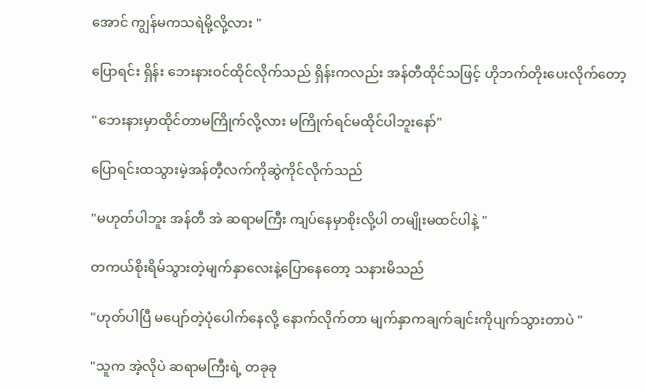အောင် ကျွန်မကသရဲမို့လို့လား "

ပြောရင်း ရှိန်း ဘေးနားဝင်ထိုင်လိုက်သည် ရှိန်းကလည်း အန်တီထိုင်သဖြင့် ဟိုဘက်တိုးပေးလိုက်တော့

"ဘေးနားမှာထိုင်တာမကြိုက်လို့လား မကြိုက်ရင်မထိုင်ပါဘူးနော်"

ပြောရင်းထသွားမဲ့အန်တီ့လက်ကိုဆွဲကိုင်လိုက်သည်

"မဟုတ်ပါဘူး အန်တီ အဲ ဆရာမကြီး ကျပ်နေမှာစိုးလို့ပါ တမျိုးမထင်ပါနဲ့ "

တကယ်စိုးရိမ်သွားတဲ့မျက်နှာလေးနဲ့ပြောနေတော့ သနားမိသည်

"ဟုတ်ပါပြီ မပျော်တဲ့ပုံပေါက်နေလို့ နောက်လိုက်တာ မျက်နှာကချက်ချင်းကိုပျက်သွားတာပဲ "

"သူက အဲ့လိုပဲ ဆရာမကြီးရဲ့ တခုခု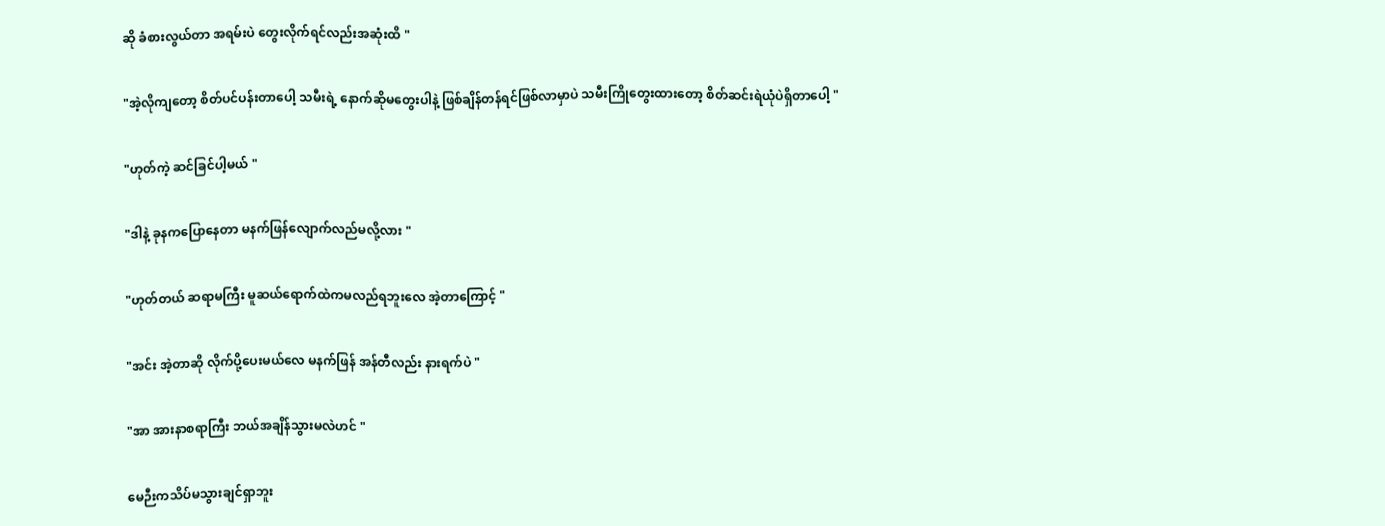ဆို ခံစားလွယ်တာ အရမ်းပဲ တွေးလိုက်ရင်လည်းအဆုံးထိ "

"အဲ့လိုကျတော့ စိတ်ပင်ပန်းတာပေါ့ သမီးရဲ့ နောက်ဆိုမတွေးပါနဲ့ ဖြစ်ချိန်တန်ရင်ဖြစ်လာမှာပဲ သမီးကြိုတွေးထားတော့ စိတ်ဆင်းရဲယုံပဲရှိတာပေါ့ "

"ဟုတ်ကဲ့ ဆင်ခြင်ပါ့မယ် "

"ဒါနဲ့ ခုနကပြောနေတာ မနက်ဖြန်လျောက်လည်မလို့လား "

"ဟုတ်တယ် ဆရာမကြီး မူဆယ်ရောက်ထဲကမလည်ရဘူးလေ အဲ့တာကြောင့် "

"အင်း အဲ့တာဆို လိုက်ပို့ပေးမယ်လေ မနက်ဖြန် အန်တီလည်း နားရက်ပဲ "

"အာ အားနာစရာကြီး ဘယ်အချိန်သွားမလဲဟင် "

မေဉီးကသိပ်မသွားချင်ရှာဘူး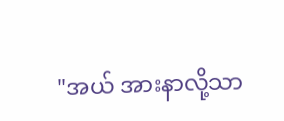"အယ် အားနာလို့သာ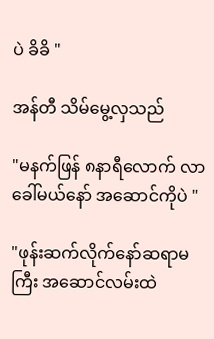ပဲ ခိခိ "

အန်တီ သိမ်မွေ့လှသည်

"မနက်ဖြန် ၈နာရီလောက် လာခေါ်မယ်နော် အဆောင်ကိုပဲ "

"ဖုန်းဆက်လိုက်နော်ဆရာမကြီး အဆောင်လမ်းထဲ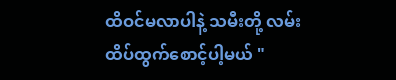ထိဝင်မလာပါနဲ့ သမီးတို့ လမ်းထိပ်ထွက်စောင့်ပါ့မယ် "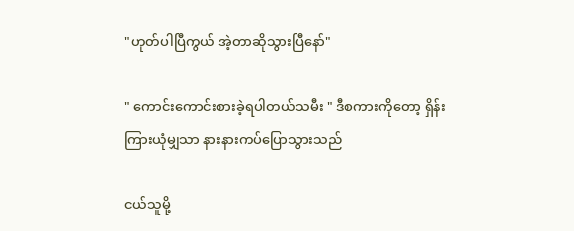"ဟုတ်ပါပြီကွယ် အဲ့တာဆိုသွားပြီနော်"

" ကောင်းကောင်းစားခဲ့ရပါတယ်သမီး " ဒီစကားကိုတော့ ရှိန်း ကြားယုံမျှသာ နားနားကပ်ပြောသွားသည်

ငယ်သူမို့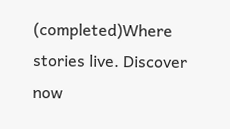(completed)Where stories live. Discover now